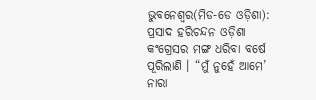ଭୁବନେଶ୍ୱର(ମିଡ-ଡେ ଓଡ଼ିଶା): ପ୍ରସାଦ ହରିଚନ୍ଦନ ଓଡ଼ିଶା କଂଗ୍ରେସର ମଙ୍ଗ ଧରିବା ବର୍ଷେ ପୂରିଲାଣି । “ମୁଁ ନୁହେଁ ଆମେ’ ନାରା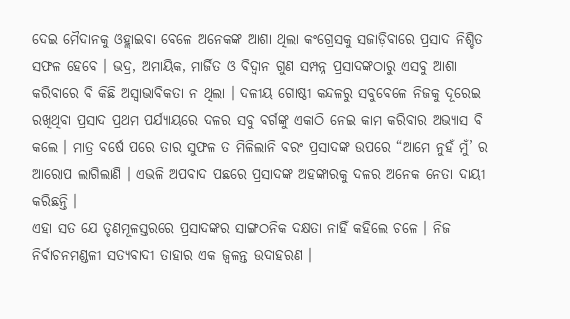ଦେଇ ମୈଦାନକୁ ଓହ୍ଲାଇବା ବେଳେ ଅନେକଙ୍କ ଆଶା ଥିଲା କଂଗ୍ରେସକୁ ସଜାଡ଼ିବାରେ ପ୍ରସାଦ ନିଶ୍ଚିତ ସଫଳ ହେବେ । ଭଦ୍ର, ଅମାୟିକ, ମାର୍ଜିତ ଓ ବିଦ୍ୱାନ ଗୁଣ ସମ୍ପନ୍ନ ପ୍ରସାଦଙ୍କଠାରୁ ଏସବୁ ଆଶା କରିବାରେ ବି କିଛି ଅସ୍ୱାଭାବିକତା ନ ଥିଲା । ଦଳୀୟ ଗୋଷ୍ଠୀ କନ୍ଦଳରୁ ସବୁବେଳେ ନିଜକୁ ଦୂରେଇ ରଖିଥିବା ପ୍ରସାଦ ପ୍ରଥମ ପର୍ଯ୍ୟାୟରେ ଦଳର ସବୁ ବର୍ଗଙ୍କୁ ଏକାଠି ନେଇ କାମ କରିବାର ଅଭ୍ୟାସ ବି କଲେ । ମାତ୍ର ବର୍ଷେ ପରେ ତାର ସୁଫଳ ତ ମିଳିଲାନି ବରଂ ପ୍ରସାଦଙ୍କ ଉପରେ “ଆମେ ନୁହଁ ମୁଁ’ ର ଆରୋପ ଲାଗିଲାଣି । ଏଭଳି ଅପବାଦ ପଛରେ ପ୍ରସାଦଙ୍କ ଅହଙ୍କାରକୁ ଦଳର ଅନେକ ନେତା ଦାୟୀ କରିଛନ୍ତି ।
ଏହା ସତ ଯେ ତୃଣମୂଳସ୍ତରରେ ପ୍ରସାଦଙ୍କର ସାଙ୍ଗଠନିକ ଦକ୍ଷତା ନାହିଁ କହିଲେ ଚଳେ । ନିଜ ନିର୍ବାଚନମଣ୍ଡଳୀ ସତ୍ୟବାଦୀ ତାହାର ଏକ ଜ୍ୱଳନ୍ତ ଉଦାହରଣ ।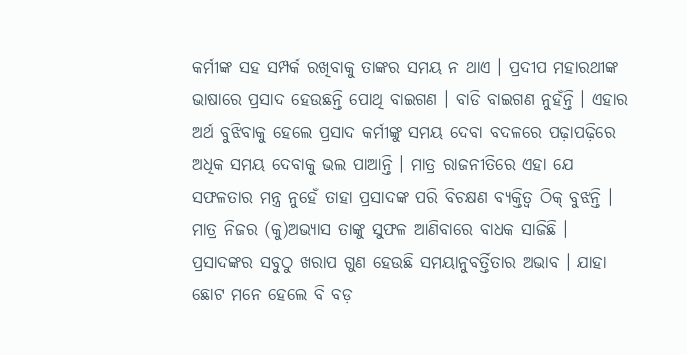କର୍ମୀଙ୍କ ସହ ସମ୍ପର୍କ ରଖିବାକୁ ତାଙ୍କର ସମୟ ନ ଥାଏ । ପ୍ରଦୀପ ମହାରଥୀଙ୍କ ଭାଷାରେ ପ୍ରସାଦ ହେଉଛନ୍ତି ପୋଥି ବାଇଗଣ । ବାଡି ବାଇଗଣ ନୁହଁନ୍ତି । ଏହାର ଅର୍ଥ ବୁଝିବାକୁ ହେଲେ ପ୍ରସାଦ କର୍ମୀଙ୍କୁ ସମୟ ଦେବା ବଦଳରେ ପଢ଼ାପଢ଼ିରେ ଅଧିକ ସମୟ ଦେବାକୁ ଭଲ ପାଆନ୍ତି । ମାତ୍ର ରାଜନୀତିରେ ଏହା ଯେ ସଫଳତାର ମନ୍ତ୍ର ନୁହେଁ ତାହା ପ୍ରସାଦଙ୍କ ପରି ବିଚକ୍ଷଣ ବ୍ୟକ୍ତିତ୍ୱ ଠିକ୍ ବୁଝନ୍ତି । ମାତ୍ର ନିଜର (କୁ)ଅଭ୍ୟାସ ତାଙ୍କୁ ସୁଫଳ ଆଣିବାରେ ବାଧକ ସାଜିଛି ।
ପ୍ରସାଦଙ୍କର ସବୁଠୁ ଖରାପ ଗୁଣ ହେଉଛି ସମୟାନୁବର୍ତ୍ତିତାର ଅଭାବ । ଯାହା ଛୋଟ ମନେ ହେଲେ ବି ବଡ଼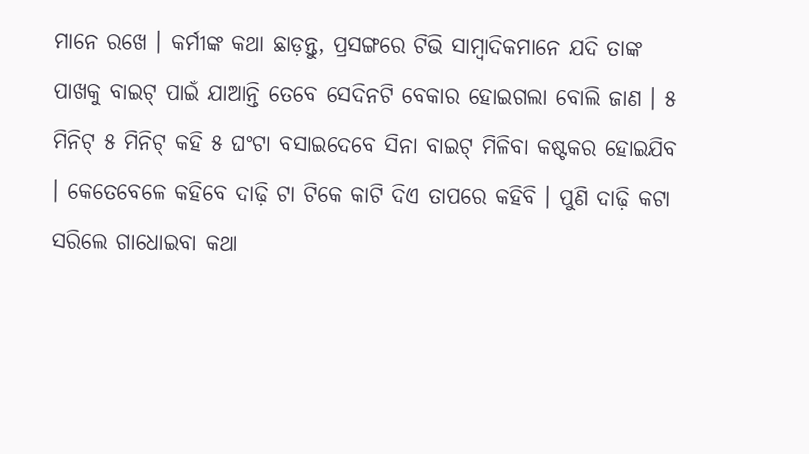ମାନେ ରଖେ । କର୍ମୀଙ୍କ କଥା ଛାଡ଼ନ୍ତୁ, ପ୍ରସଙ୍ଗରେ ଟିଭି ସାମ୍ବାଦିକମାନେ ଯଦି ତାଙ୍କ ପାଖକୁ ବାଇଟ୍ ପାଇଁ ଯାଆନ୍ତି ତେବେ ସେଦିନଟି ବେକାର ହୋଇଗଲା ବୋଲି ଜାଣ । ୫ ମିନିଟ୍ ୫ ମିନିଟ୍ କହି ୫ ଘଂଟା ବସାଇଦେବେ ସିନା ବାଇଟ୍ ମିଳିବା କଷ୍ଟକର ହୋଇଯିବ । କେତେବେଳେ କହିବେ ଦାଢ଼ି ଟା ଟିକେ କାଟି ଦିଏ ତାପରେ କହିବି । ପୁଣି ଦାଢ଼ି କଟା ସରିଲେ ଗାଧୋଇବା କଥା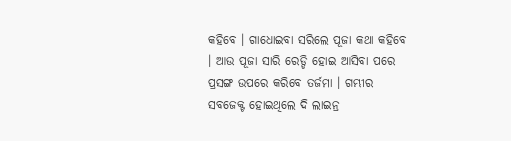କହିବେ । ଗାଧୋଇବା ସରିଲେ ପୂଜା କଥା କହିବେ । ଆଉ ପୂଜା ସାରି ରେଡ୍ଡି ହୋଇ ଆସିବା ପରେ ପ୍ରସଙ୍ଗ ଉପରେ କରିବେ ତର୍ଜମା । ଗମ୍ଭୀର ସବଜେକ୍ଟ ହୋଇଥିଲେ ଦି ଲାଇନ୍ର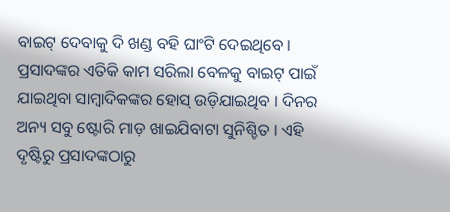ବାଇଟ୍ ଦେବାକୁ ଦି ଖଣ୍ଡ ବହି ଘାଂଟି ଦେଇଥିବେ । ପ୍ରସାଦଙ୍କର ଏତିକି କାମ ସରିଲା ବେଳକୁ ବାଇଟ୍ ପାଇଁ ଯାଇଥିବା ସାମ୍ବାଦିକଙ୍କର ହୋସ୍ ଉଡ଼ିଯାଇଥିବ । ଦିନର ଅନ୍ୟ ସବୁ ଷ୍ଟୋରି ମାଡ଼ ଖାଇଯିବାଟା ସୁନିଶ୍ଚିତ । ଏହି ଦୃଷ୍ଟିରୁ ପ୍ରସାଦଙ୍କଠାରୁ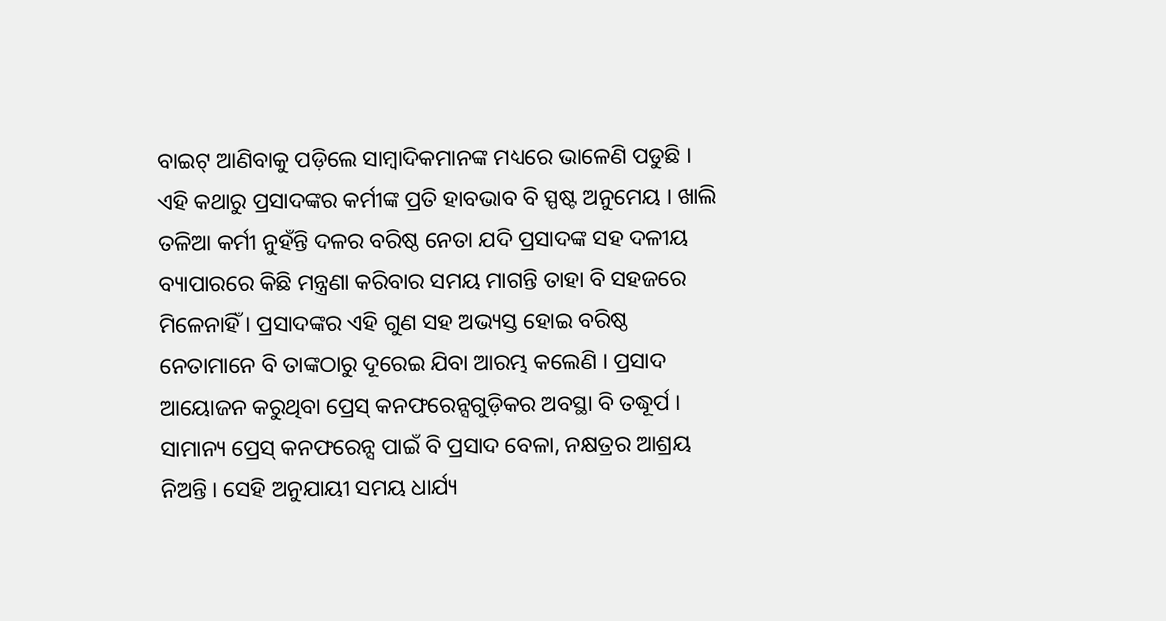ବାଇଟ୍ ଆଣିବାକୁ ପଡ଼ିଲେ ସାମ୍ବାଦିକମାନଙ୍କ ମଧ୍ୟରେ ଭାଳେଣି ପଡୁଛି ।
ଏହି କଥାରୁ ପ୍ରସାଦଙ୍କର କର୍ମୀଙ୍କ ପ୍ରତି ହାବଭାବ ବି ସ୍ପଷ୍ଟ ଅନୁମେୟ । ଖାଲି ତଳିଆ କର୍ମୀ ନୁହଁନ୍ତି ଦଳର ବରିଷ୍ଠ ନେତା ଯଦି ପ୍ରସାଦଙ୍କ ସହ ଦଳୀୟ ବ୍ୟାପାରରେ କିଛି ମନ୍ତ୍ରଣା କରିବାର ସମୟ ମାଗନ୍ତି ତାହା ବି ସହଜରେ ମିଳେନାହିଁ । ପ୍ରସାଦଙ୍କର ଏହି ଗୁଣ ସହ ଅଭ୍ୟସ୍ତ ହୋଇ ବରିଷ୍ଠ ନେତାମାନେ ବି ତାଙ୍କଠାରୁ ଦୂରେଇ ଯିବା ଆରମ୍ଭ କଲେଣି । ପ୍ରସାଦ ଆୟୋଜନ କରୁଥିବା ପ୍ରେସ୍ କନଫରେନ୍ସଗୁଡ଼ିକର ଅବସ୍ଥା ବି ତଦ୍ଧୂର୍ପ । ସାମାନ୍ୟ ପ୍ରେସ୍ କନଫରେନ୍ସ ପାଇଁ ବି ପ୍ରସାଦ ବେଳା, ନକ୍ଷତ୍ରର ଆଶ୍ରୟ ନିଅନ୍ତି । ସେହି ଅନୁଯାୟୀ ସମୟ ଧାର୍ଯ୍ୟ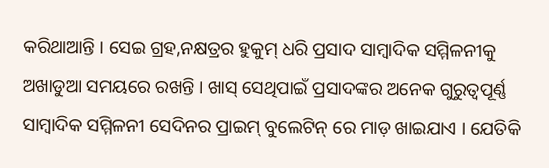କରିଥାଆନ୍ତି । ସେଇ ଗ୍ରହ,ନକ୍ଷତ୍ରର ହୁକୁମ୍ ଧରି ପ୍ରସାଦ ସାମ୍ବାଦିକ ସମ୍ମିଳନୀକୁ ଅଖାଡୁଆ ସମୟରେ ରଖନ୍ତି । ଖାସ୍ ସେଥିପାଇଁ ପ୍ରସାଦଙ୍କର ଅନେକ ଗୁରୁତ୍ୱପୂର୍ଣ୍ଣ ସାମ୍ବାଦିକ ସମ୍ମିଳନୀ ସେଦିନର ପ୍ରାଇମ୍ ବୁଲେଟିନ୍ ରେ ମାଡ଼ ଖାଇଯାଏ । ଯେତିକି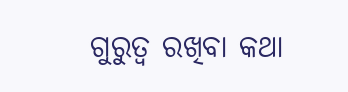ଗୁରୁତ୍ୱ ରଖିବା କଥା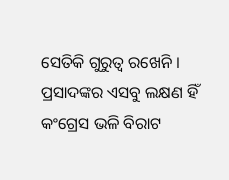ସେତିକି ଗୁରୁତ୍ୱ ରଖେନି ।
ପ୍ରସାଦଙ୍କର ଏସବୁ ଲକ୍ଷଣ ହିଁ କଂଗ୍ରେସ ଭଳି ବିରାଟ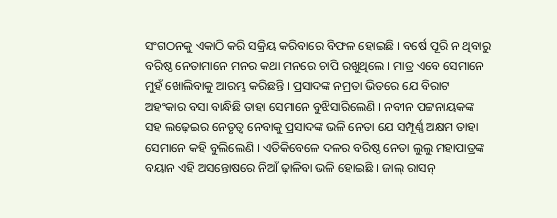ସଂଗଠନକୁ ଏକାଠି କରି ସକ୍ରିୟ କରିବାରେ ବିଫଳ ହୋଇଛି । ବର୍ଷେ ପୂରି ନ ଥିବାରୁ ବରିଷ୍ଠ ନେତାମାନେ ମନର କଥା ମନରେ ଚାପି ରଖୁଥିଲେ । ମାତ୍ର ଏବେ ସେମାନେ ମୁହଁ ଖୋଲିବାକୁ ଆରମ୍ଭ କରିଛନ୍ତି । ପ୍ରସାଦଙ୍କ ନମ୍ରତା ଭିତରେ ଯେ ବିରାଟ ଅହଂକାର ବସା ବାନ୍ଧିଛି ତାହା ସେମାନେ ବୁଝିସାରିଲେଣି । ନବୀନ ପଟ୍ଟନାୟକଙ୍କ ସହ ଲଢ଼େଇର ନେତୃତ୍ୱ ନେବାକୁ ପ୍ରସାଦଙ୍କ ଭଳି ନେତା ଯେ ସମ୍ପୂର୍ଣ୍ଣ ଅକ୍ଷମ ତାହା ସେମାନେ କହି ବୁଲିଲେଣି । ଏତିକିବେଳେ ଦଳର ବରିଷ୍ଠ ନେତା ଲୁଲୁ ମହାପାତ୍ରଙ୍କ ବୟାନ ଏହି ଅସନ୍ତୋଷରେ ନିଆଁ ଢ଼ାଳିବା ଭଳି ହୋଇଛି । ଜାଲ୍ ରାସନ୍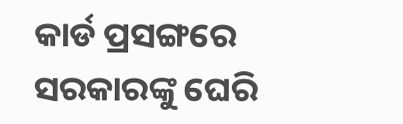କାର୍ଡ ପ୍ରସଙ୍ଗରେ ସରକାରଙ୍କୁ ଘେରି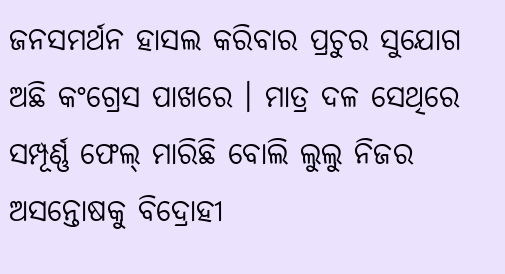ଜନସମର୍ଥନ ହାସଲ କରିବାର ପ୍ରଚୁର ସୁଯୋଗ ଅଛି କଂଗ୍ରେସ ପାଖରେ । ମାତ୍ର ଦଳ ସେଥିରେ ସମ୍ପୂର୍ଣ୍ଣ ଫେଲ୍ ମାରିଛି ବୋଲି ଲୁଲୁ ନିଜର ଅସନ୍ତୋଷକୁ ବିଦ୍ରୋହୀ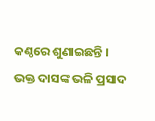କଣ୍ଠରେ ଶୁଣାଇଛନ୍ତି । ଭକ୍ତ ଦାସଙ୍କ ଭଳି ପ୍ରସାଦ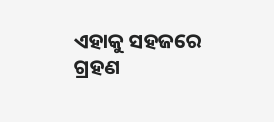ଏହାକୁ ସହଜରେ ଗ୍ରହଣ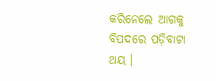କରିନେଲେ ଆଗକୁ ବିପଦରେ ପଡ଼ିବାଟା ଥୟ ।